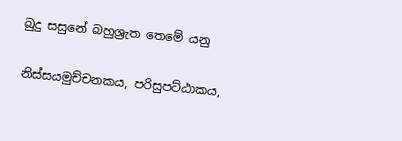බුදු සසුනේ බහුශ්‍රැත තෙමේ යනු

නිස්සයමුච්චනකය, පරිසුපට්ඨාකය,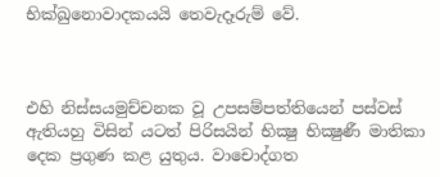භික්‍ඛුනොවාදකයයි තෙවැදෑරුම් වේ.



එහි නිස්සයමුච්චනක වූ උපසම්පත්තියෙන් පස්වස් ඇතියහු විසින් යටත් පිරිසයින් භික්‍ෂු භික්‍ෂුණී මාතිකා දෙක ප්‍රගුණ කළ යුතුය. වාචොද්ගත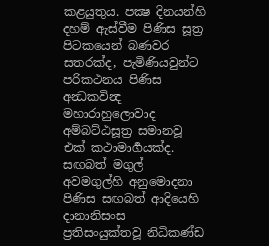කළයුතුය. පක්‍ෂ දිනයන්හි දහම් ඇස්වීම පිණිස සූත්‍ර පිටකයෙන් බණවර සතරක්ද, පැමිණියවුන්ට පරිකථනය පිණිස අන්‍ධකවින්‍ද මහාරාහුලොවාද අම්බට්ඨසූත්‍ර සමානවූ එක් කථාමාර්‍ගයක්ද. සඟබත් මගුල් අවමගුල්හි අනුමොදනා පිණිස සඟබත් ආදියෙහි දානානිසංස ප්‍රතිසංයුක්තවූ නිධිකණ්ඩ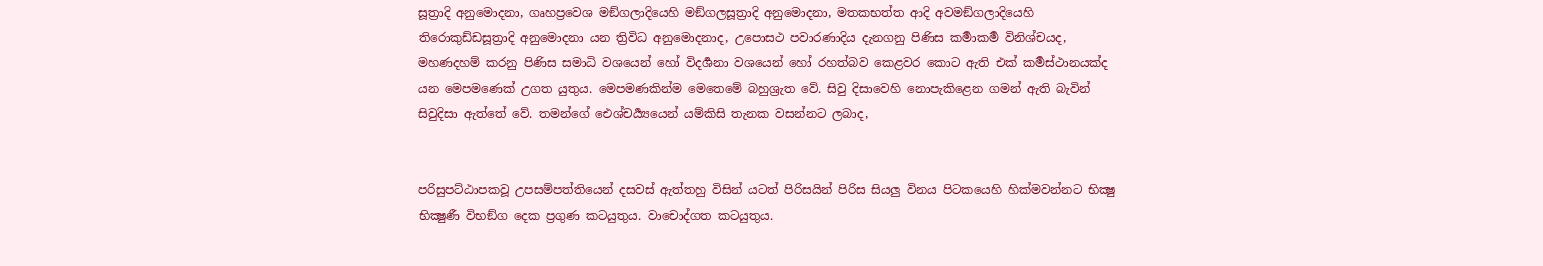සූත්‍රාදි අනුමොදනා, ගෘහප්‍රවෙශ මඞ්ගලාදියෙහි මඞ්ගලසූත්‍රාදි අනුමොදනා, මතකභත්ත ආදි අවමඞ්ගලාදියෙහි තිරොකුඩ්ඩසූත්‍රාදි අනුමොදනා යන ත්‍රිවිධ අනුමොදනාද, උපොසථ පවාරණාදිය දැනගනු පිණිස කර්‍මාකර්‍ම විනිශ්චයද, මහණදහම් කරනු පිණිස සමාධි වශයෙන් හෝ විදර්‍ශනා වශයෙන් හෝ රහත්බව කෙළවර කොට ඇති එක් කර්‍මස්ථානයක්ද යන මෙපමණෙක් උගත යුතුය. මෙපමණකින්ම මෙතෙමේ බහුශ්‍රැත වේ. සිවු දිසාවෙහි නොපැකිළෙන ගමන් ඇති බැවින් සිවුදිසා ඇත්තේ වේ. තමන්ගේ ඓශ්චර්‍ය්‍යයෙන් යම්කිසි තැනක වසන්නට ලබාද,


පරිසුපට්ඨාපකවූ උපසම්පත්තියෙන් දසවස් ඇත්තහු විසින් යටත් පිරිසයින් පිරිස සියලු විනය පිටකයෙහි හික්මවන්නට භික්‍ෂු භික්‍ෂුණී විභඞ්ග දෙක ප්‍රගුණ කටයුතුය. වාචොද්ගත කටයුතුය.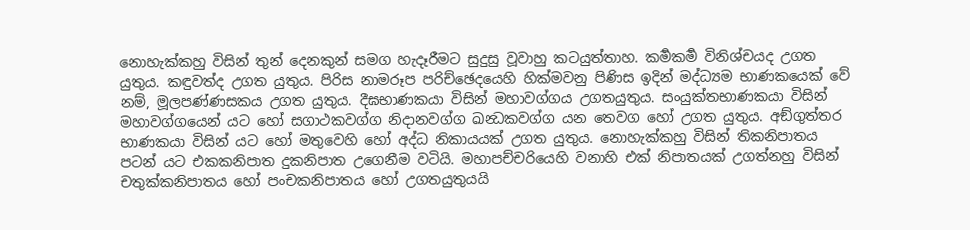නොහැක්කහු විසින් තුන් දෙනකුන් සමග හැදෑරීමට සුදුසු වූවාහු කටයුත්තාහ. කර්‍මකර්‍ම විනිශ්චයද උගත යුතුය. කඳුවත්ද උගත යුතුය. පිරිස නාමරූප පරිච්ඡෙදයෙහි හික්මවනු පිණිස ඉදින් මද්ධ්‍යම භාණකයෙක් වේ නම්, මූලපණ්ණසකය උගත යුතුය. දීඝභාණකයා විසින් මහාවග්ගය උගතයුතුය. සංයුක්තභාණකයා විසින් මහාවග්ගයෙන් යට හෝ සගාථකවග්ග නිදානවග්ග ඛන්‍ධකවග්ග යන තෙවග හෝ උගත යුතුය. අඞ්ගුත්තර භාණකයා විසින් යට හෝ මතුවෙහි හෝ අද්ධ නිකායයක් උගත යුතුය. නොහැක්කහු විසින් තිකනිපාතය පටන් යට එකකනිපාත දුකනිපාත උගෙනීම වටියි. මහාපච්චරියෙහි වනාහි එක් නිපාතයක් උගත්නහු විසින් චතුක්කනිපාතය හෝ පංචකනිපාතය හෝ උගතයුතුයයි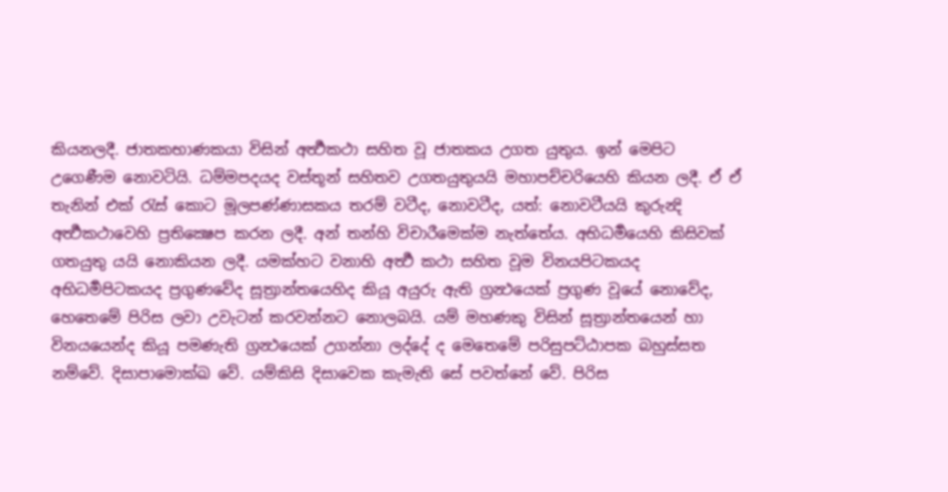කියනලදී. ජාතකභාණකයා විසින් අර්‍ත්‍ථකථා සහිත වූ ජාතකය උගත යුතුය. ඉන් මෙපිට උගෙණීම නොවටියි. ධම්මපදයද වස්තූන් සහිතව උගතයුතුයයි මහාපච්චරියෙහි කියන ලදී. ඒ ඒ තැනින් එක් රැස් කොට මූලපණ්ණාසකය තරම් වටීද, නොවටීද, යත්: නොවටීයයි කුරුන්‍දි අර්‍ත්‍ථකථාවෙහි ප්‍රතික්‍ෂෙප කරන ලදී. අන් තන්හි විචාරීමෙක්ම නැත්තේය. අභිධර්‍මයෙහි කිසිවක් ගතයුතු යයි නොකියන ලදී. යමක්හට වනාහි අර්‍ත්‍ථ කථා සහිත වූම විනයපිටකයද අභිධර්‍මපිටකයද ප්‍රගුණවේද සූත්‍රාන්තයෙහිද කියූ අයුරු ඇති ග්‍රන්‍ථයෙක් ප්‍රගුණ වූයේ නොවේද, හෙතෙමේ පිරිස ලවා උවැටන් කරවන්නට නොලබයි. යම් මහණකු විසින් සූත්‍රාන්තයෙන් හා විනයයෙන්ද කියූ පමණැති ග්‍රන්‍ථයෙක් උගන්නා ලද්දේ ද මෙතෙමේ පරිසුපට්ඨාපක බහුස්සත නම්වේ. දිසාපාමොක්‍ඛ වේ. යම්කිසි දිසාවෙක කැමැති සේ පවත්නේ වේ. පිරිස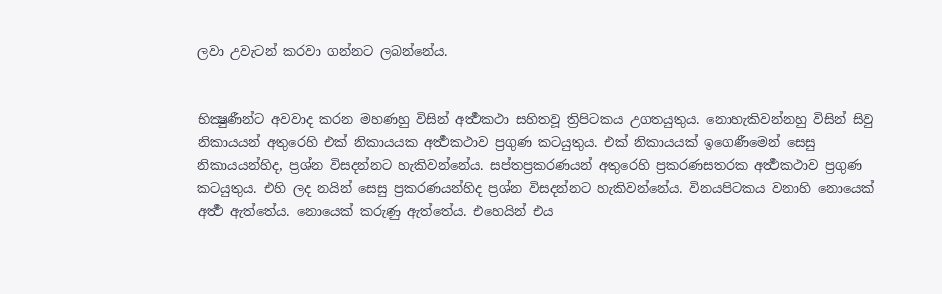ලවා උවැටන් කරවා ගන්නට ලබන්නේය.


භික්‍ෂුණීන්ට අවවාද කරන මහණහු විසින් අර්‍ත්‍ථකථා සහිතවූ ත්‍රිපිටකය උගතයුතුය. නොහැකිවන්නහු විසින් සිවු නිකායයන් අතුරෙහි එක් නිකායයක අර්‍ත්‍ථකථාව ප්‍රගුණ කටයුතුය. එක් නිකායයක් ඉගෙණීමෙන් සෙසු නිකායයන්හිද, ප්‍රශ්න විසදන්නට හැකිවන්නේය. සප්තප්‍රකරණයන් අතුරෙහි ප්‍රකරණසතරක අර්‍ත්‍ථකථාව ප්‍රගුණ කටයුතුය. එහි ලද නයින් සෙසු ප්‍රකරණයන්හිද ප්‍රශ්න විසදන්නට හැකිවන්නේය. විනයපිටකය වනාහි නොයෙක් අර්‍ත්‍ථ ඇත්තේය. නොයෙක් කරුණු ඇත්තේය. එහෙයින් එය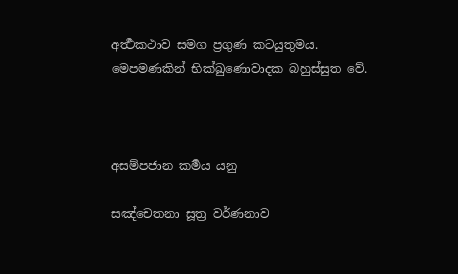අර්‍ත්‍ථකථාව සමග ප්‍රගුණ කටයුතුමය. මෙපමණකින් භික්‍ඛුණොවාදක බහුස්සුත වේ.



අසම්පජාන කර්‍මය යනු

සඤ්චෙතනා සූත්‍ර වර්ණනාව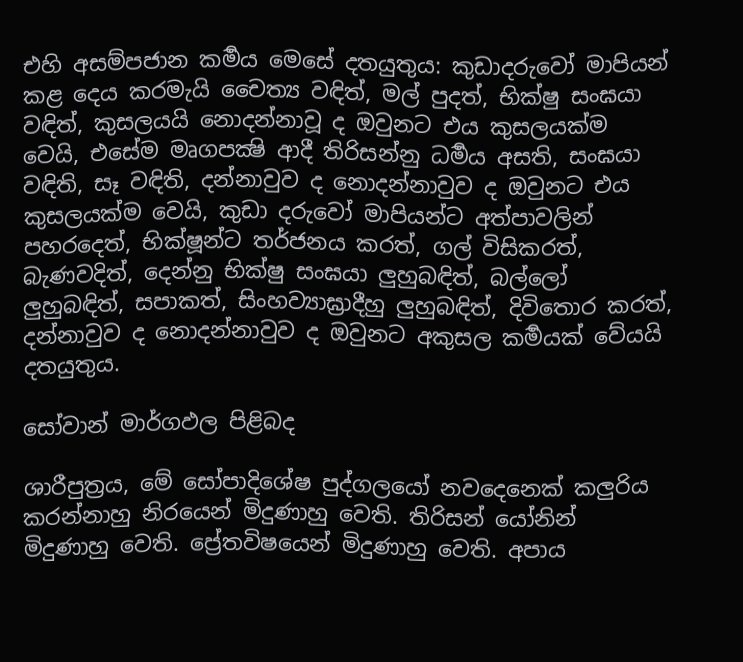එහි අසම්පජාන කර්‍මය මෙසේ දතයුතුය: කුඩාදරුවෝ මාපියන් කළ දෙය කරමැයි චෛත්‍ය වඳිත්, මල් පුදත්, භික්ෂු සංඝයා වඳිත්, කුසලයයි නොදන්නාවූ ද ඔවුනට එය කුසලයක්ම වෙයි, එසේම මෘගපක්‍ෂි ආදී තිරිසන්නු ධර්‍මය අසති, සංඝයා වඳිති, සෑ වඳිති, දන්නාවුව ද නොදන්නාවුව ද ඔවුනට එය කුසලයක්ම වෙයි, කුඩා දරුවෝ මාපියන්ට අත්පාවලින් පහරදෙත්, භික්ෂූන්ට තර්ජනය කරත්, ගල් විසිකරත්, බැණවදිත්, දෙන්නු භික්ෂු සංඝයා ලුහුබඳිත්, බල්ලෝ ලුහුබඳිත්, සපාකත්, සිංහව්‍යාඝ්‍රාදීහු ලුහුබඳිත්, දිවිතොර කරත්, දන්නාවුව ද නොදන්නාවුව ද ඔවුනට අකුසල කර්‍මයක් වේයයි දතයුතුය.

සෝවාන් මාර්ගඵල පිළිබද

ශාරීපුත්‍රය, මේ සෝපාදිශේෂ පුද්ගලයෝ නවදෙනෙක් කලුරිය කරන්නාහු නිරයෙන් මිදුණාහු වෙති. තිරිසන් යෝනින් මිදුණාහු වෙති. ප්‍රේතවිෂයෙන් මිදුණාහු වෙති. අපාය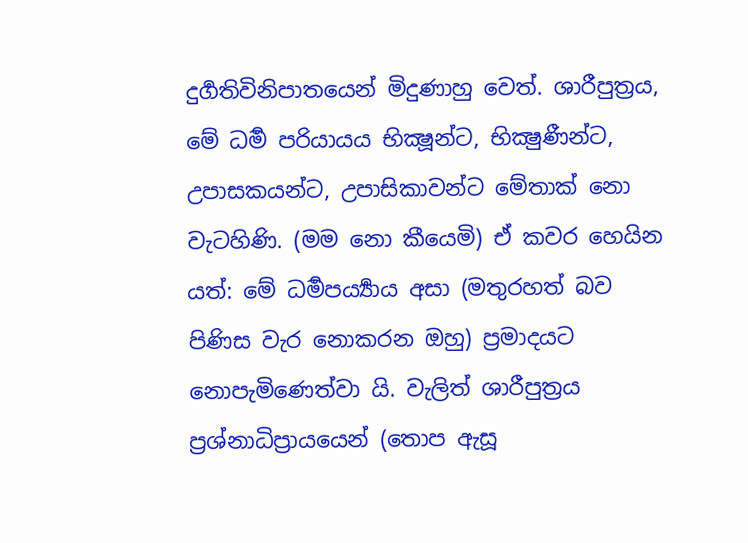දුර්‍ගතිවිනිපාතයෙන් මිදුණාහු වෙත්. ශාරීපුත්‍රය, මේ ධර්‍ම පරියායය භික්‍ෂූන්ට, භික්‍ෂුණීන්ට, උපාසකයන්ට, උපාසිකාවන්ට මේතාක් නො වැටහිණි. (මම නො කීයෙමි) ඒ කවර හෙයින යත්: මේ ධර්‍මපර්‍ය්‍යාය අසා (මතුරහත් බව පිණිස වැර නොකරන ඔහු) ප්‍රමාදයට නොපැමිණෙත්වා යි. වැලිත් ශාරීපුත්‍රය ප්‍රශ්නාධිප්‍රායයෙන් (තොප ඇසූ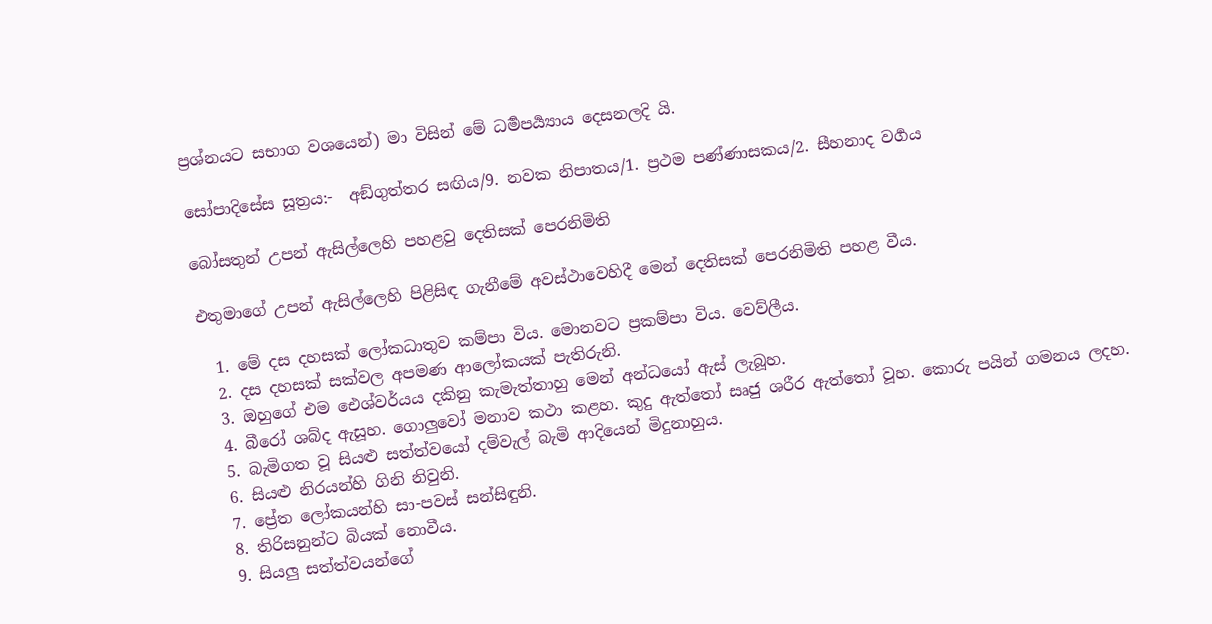ප්‍රශ්නයට සභාග වශයෙන්) මා විසින් මේ ධර්‍මපර්‍ය්‍යාය දෙසනලදි යි.

සෝපාදිසේස සූත්‍රය:-  අඞ්ගුත්තර සඟිය/9. නවක නිපාතය/1. ප්‍රථම පණ්ණාසකය/2. සීහනාද වර්‍ගය

බෝසතුන් උපන් ඇසිල්ලෙහි පහළවු දෙතිසක් පෙරනිමිති

එතුමාගේ උපන් ඇසිල්ලෙහි පිළිසිඳ ගැනීමේ අවස්ථාවෙහිදී මෙන් දෙතිසක් පෙරනිමිති පහළ වීය.

  1. මේ දස දහසක් ලෝකධාතුව කම්පා විය. මොනවට ප්‍රකම්පා විය. වෙව්ලීය.
  2. දස දහසක් සක්වල අපමණ ආලෝකයක් පැතිරුනි.
  3. ඔහුගේ එම ඓශ්වර්යය දකිනු කැමැත්තාහු මෙන් අන්ධයෝ ඇස් ලැබූහ.
  4. බීරෝ ශබ්ද ඇසූහ. ගොලුවෝ මනාව කථා කළහ. කුදු ඇත්තෝ සෘජු ශරීර ඇත්තෝ වූහ. කොරු පයින් ගමනය ලදහ.
  5. බැමිගත වූ සියළු සත්ත්වයෝ දම්වැල් බැමි ආදියෙන් මිදුනාහුය.
  6. සියළු නිරයන්හි ගිනි නිවුනි.
  7. ප්‍රේත ලෝකයන්හි සා-පවස් සන්සිඳුනි.
  8. තිරිසනුන්ට බියක් නොවීය.
  9. සියලු සත්ත්වයන්ගේ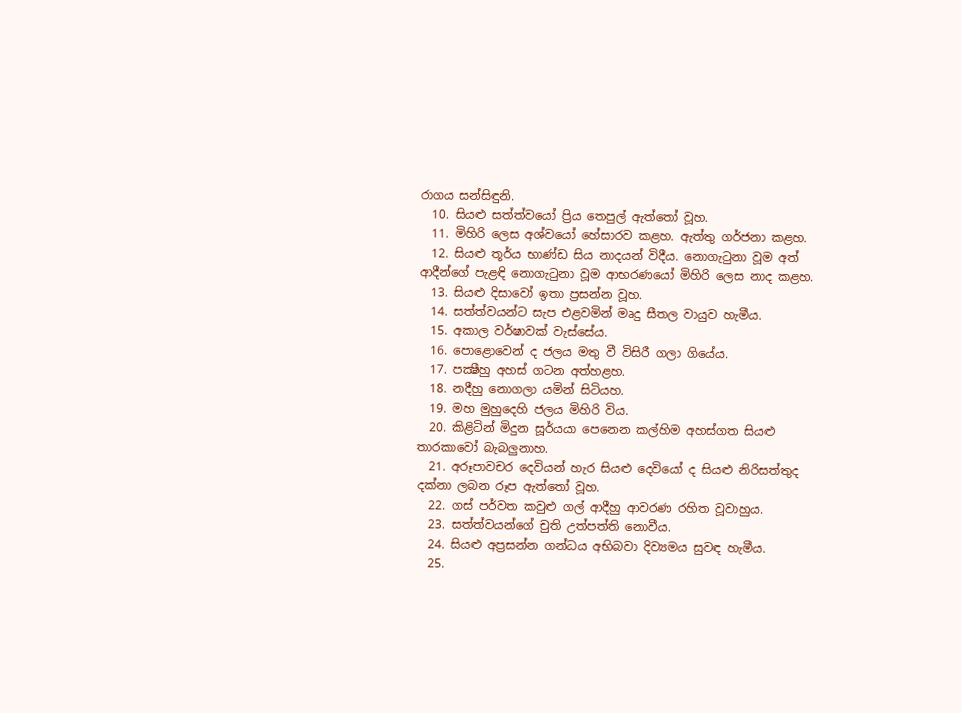රාගය සන්සිඳුනි.
  10. සියළු සත්ත්වයෝ ප්‍රිය තෙපුල් ඇත්තෝ වූහ.
  11. මිහිරි ලෙස අශ්වයෝ හේසාරව කළහ. ඇත්තු ගර්ජනා කළහ.
  12. සියළු තූර්ය භාණ්ඩ සිය නාදයන් විදීය. නොගැටුනා වූම අත් ආදීන්ගේ පැළඳි නොගැටුනා වූම ආභරණයෝ මිහිරි ලෙස නාද කළහ.
  13. සියළු දිසාවෝ ඉතා ප්‍රසන්න වූහ.
  14. සත්ත්වයන්ට සැප එළවමින් මෘදු සීතල වායුව හැමීය.
  15. අකාල වර්ෂාවක් වැස්සේය.
  16. පොළොවෙන් ද ජලය මතු වී විසිරී ගලා ගියේය.
  17. පක්‍ෂීහු අහස් ගටන අත්හළහ.
  18. නදීහු නොගලා යමින් සිටියහ.
  19. මහ මුහුදෙහි ජලය මිහිරි විය.
  20. කිළිටින් මිදුන සූර්යයා පෙනෙන කල්හිම අහස්ගත සියළු තාරකාවෝ බැබලුනාහ.
  21. අරූපාවචර දෙවියන් හැර සියළු දෙවියෝ ද සියළු නිරිසත්තුද දක්නා ලබන රූප ඇත්තෝ වූහ.
  22. ගස් පර්වත කවුළු ගල් ආදීහු ආවරණ රහිත වූවාහුය.
  23. සත්ත්වයන්ගේ චුති උත්පත්ති නොවීය.
  24. සියළු අප්‍රසන්න ගන්ධය අභිබවා දිව්‍යමය සුවඳ හැමීය.
  25.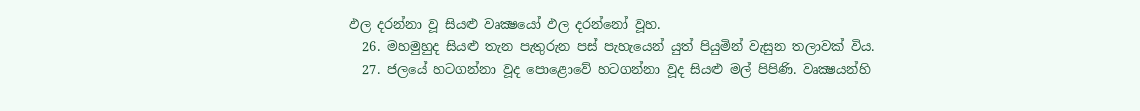ඵල දරන්නා වූ සියළු වෘක්‍ෂයෝ ඵල දරන්නෝ වූහ.
  26. මහමුහුද සියළු තැන පැතුරුන පස් පැහැයෙන් යුත් පියුමින් වැසුන තලාවක් විය.
  27. ජලයේ හටගන්නා වූද පොළොවේ හටගන්නා වූද සියළු මල් පිපිණි. වෘක්‍ෂයන්හි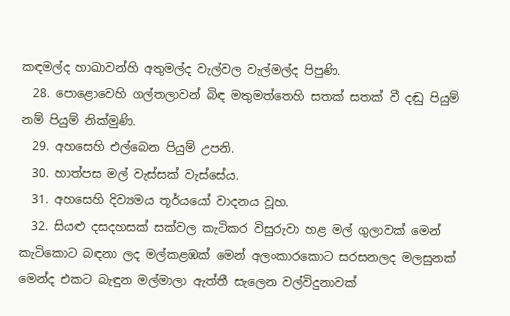කඳමල්ද හාඛාවන්හි අතුමල්ද වැල්වල වැල්මල්ද පිපුණි.
  28. පොළොවෙහි ගල්තලාවන් බිඳ මතුමත්තෙහි සතක් සතක් වී දඬු පියුම් නම් පියුම් නික්මුණි.
  29. අහසෙහි එල්බෙන පියුම් උපනි.
  30. හාත්පස මල් වැස්සක් වැස්සේය.
  31. අහසෙහි දිව්‍යමය තූර්යයෝ වාදනය වූහ.
  32. සියළු දසදහසක් සක්වල කැටිකර විසුරුවා හළ මල් ගුලාවක් මෙන් කැටිකොට බඳනා ලද මල්කළඹක් මෙන් අලංකාරකොට සරසනලද මලසුනක් මෙන්ද එකට බැඳුන මල්මාලා ඇත්තී සැලෙන වල්විදුනාවක්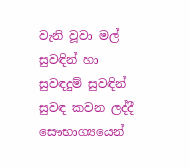වැනි වූවා මල් සුවඳින් හා සුවඳදුම් සුවඳින් සුවඳ කවන ලද්දී සෞභාග්‍යයෙන්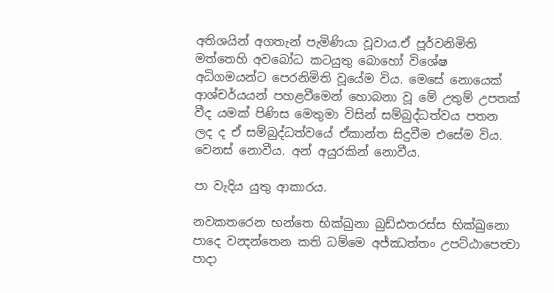අතිශයින් අගතැන් පැමිණියා වූවාය.ඒ පූර්වනිමිති මත්තෙහි අවබෝධ කටයුතු බොහෝ විශේෂ අධිගමයන්ට පෙරනිමිති වූයේම විය. මෙසේ නොයෙක් ආශ්චර්යයන් පහළවීමෙන් හොබනා වූ මේ උතුම් උපතක් වීද යමක් පිණිස මෙතුමා විසින් සම්බුද්ධත්වය පතන ලද ද ඒ සම්බුද්ධත්වයේ ඒකාන්ත සිදුවීම එසේම විය. වෙනස් නොවීය. අන් අයුරකින් නොවීය.

පා වැදිය යුතු ආකාරය.

නවකතරෙන භන්තෙ භික්ඛුනා බුඩ්ඪතරස්ස භික්ඛුනො පාදෙ වන්‍දන්තෙන කති ධම්මෙ අජ්ඣත්තං උපට්ඨාපෙත්‍වා පාදා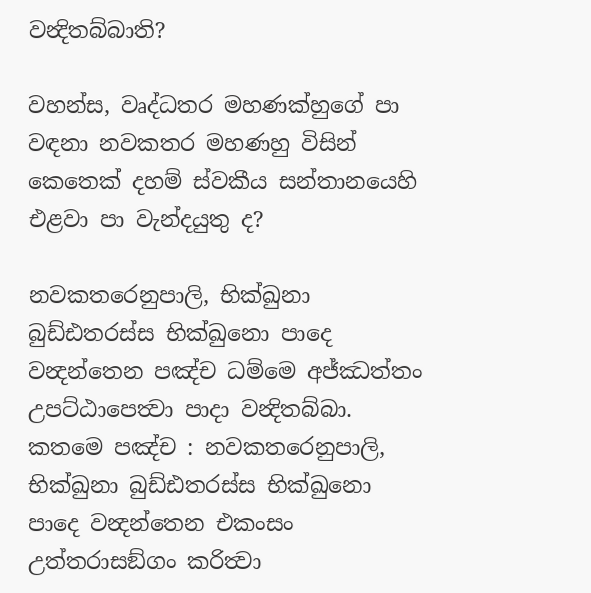වන්‍දිතබ්බාති?

වහන්ස, වෘද්ධතර මහණක්හුගේ පා වඳනා නවකතර මහණහු විසින් කෙතෙක් දහම් ස්වකීය සන්තානයෙහි එළවා පා වැන්දයුතු ද?

නවකතරෙනුපාලි, භික්ඛුනා බුඩ්ඪතරස්ස භික්ඛුනො පාදෙ වන්‍දන්තෙන පඤ්ච ධම්මෙ අජ්ඣත්තං උපට්ඨාපෙත්‍වා පාදා වන්‍දිතබ්බා. කතමෙ පඤ්ච : නවකතරෙනුපාලි, භික්ඛුනා බුඩ්ඪතරස්ස භික්ඛුනො පාදෙ වන්‍දන්තෙන එකංසං උත්තරාසඞ්ගං කරිත්‍වා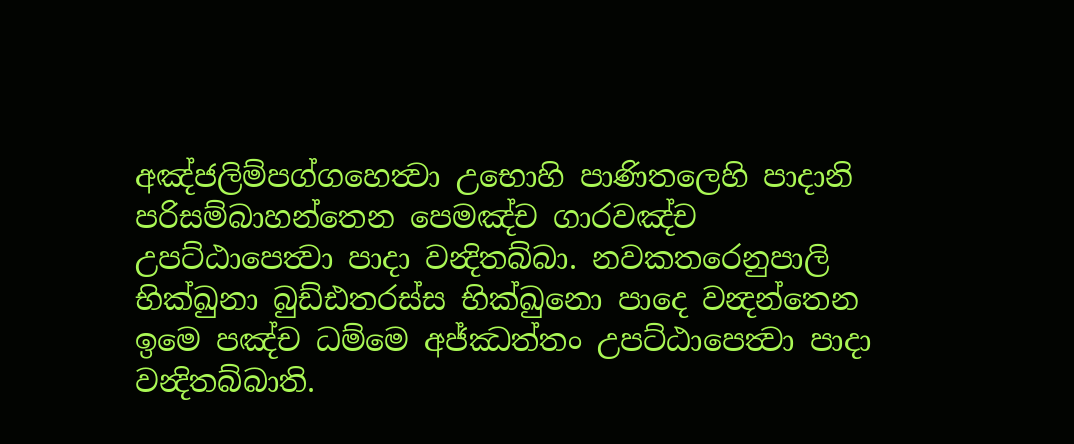අඤ්ජලිම්පග්ගහෙත්‍වා උභොහි පාණිතලෙහි පාදානි පරිසම්බාහන්තෙන පෙමඤ්ච ගාරවඤ්ච උපට්ඨාපෙත්‍වා පාදා වන්‍දිතබ්බා. නවකතරෙනුපාලි භික්ඛුනා බුඩ්ඪතරස්ස භික්ඛුනො පාදෙ වන්‍දන්තෙන ඉමෙ පඤ්ච ධම්මෙ අජ්ඣත්තං උපට්ඨාපෙත්‍වා පාදා වන්‍දිතබ්බාති.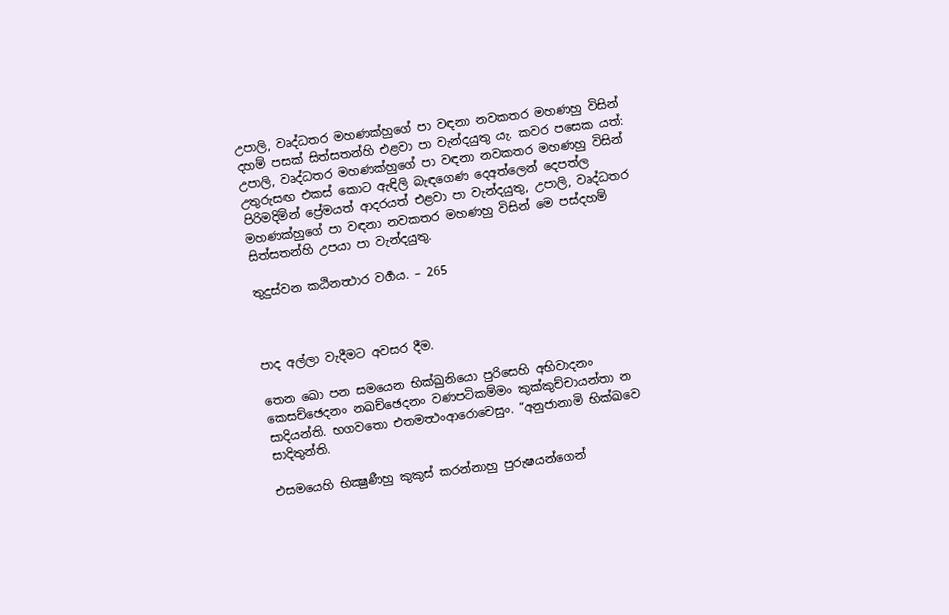උපාලි, වෘද්ධතර මහණක්හුගේ පා වඳනා නවකතර මහණහු විසින් දහම් පසක් සිත්සතන්හි එළවා පා වැන්දයුතු යැ. කවර පසෙක යත්: උපාලි, වෘද්ධතර මහණක්හුගේ පා වඳනා නවකතර මහණහු විසින් උතුරුසඟ එකස් කොට ඇඳිලි බැඳගෙණ දෙඅත්ලෙන් දෙපත්ල පිරිමදිමින් ප්‍රේමයත් ආදරයත් එළවා පා වැන්දයුතු, උපාලි, වෘද්ධතර මහණක්හුගේ පා වඳනා නවකතර මහණහු විසින් මෙ පස්දහම් සිත්සතන්හි උපයා පා වැන්දයුතු.

තුදුස්වන කඨිනත්‍ථාර වර්‍ගය. – 265



පාද අල්ලා වැදීමට අවසර දීම.

තෙන ඛො පන සමයෙන භික්ඛුනියො පුරිසෙහි අභිවාදනං කෙසච්ඡෙදනං නඛච්ඡෙදනං වණපටිකම්මං කුක්කුච්චායන්තා න සාදියන්ති. භගවතො එතමත්‍ථංආරොචෙසුං. “අනුජානාමි භික්ඛවෙ සාදිතුන්ති.

එසමයෙහි භික්‍ෂුණීහු කුකුස් කරන්නාහු පුරුෂයන්ගෙන්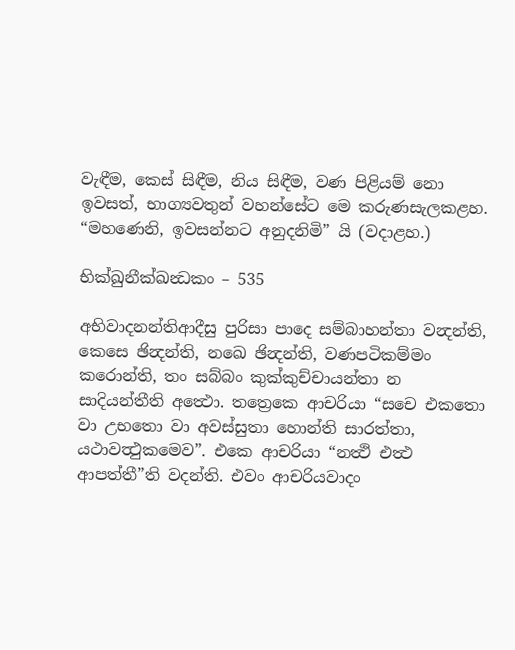වැඳීම, කෙස් සිඳීම, නිය සිඳීම, වණ පිළියම් නො ඉවසත්, භාග්‍යවතුන් වහන්සේට මෙ කරුණසැලකළහ. “මහණෙනි, ඉවසන්නට අනුදනිමි” යි (වදාළහ.)

භික්ඛුනීක්ඛන්‍ධකං – 535

අභිවාදනන්තිආදීසු පුරිසා පාදෙ සම්බාහන්තා වන්‍දන්ති, කෙසෙ ඡින්‍දන්ති, නඛෙ ඡින්‍දන්ති, වණපටිකම්මං කරොන්ති, තං සබ්බං කුක්කුච්චායන්තා න සාදියන්තීති අත්‍ථො. තත්‍රෙකෙ ආචරියා “සචෙ එකතො වා උභතො වා අවස්සුතා හොන්ති සාරත්තා, යථාවත්‍ථුකමෙව”. එකෙ ආචරියා “නත්‍ථි එත්‍ථ ආපත්තී”ති වදන්ති. එවං ආචරියවාදං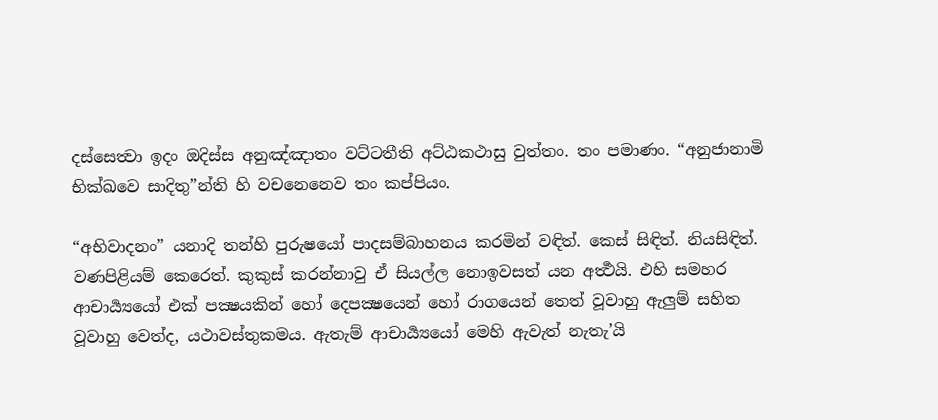දස්සෙත්‍වා ඉදං ඔදිස්ස අනුඤ්ඤාතං වට්ටතීති අට්ඨකථාසු වුත්තං. තං පමාණං. “අනුජානාමි භික්ඛවෙ සාදිතු”න්ති හි වචනෙනෙව තං කප්පියං.

“අභිවාදනං” යනාදි තන්හි පුරුෂයෝ පාදසම්බාහනය කරමින් වඳිත්. කෙස් සිඳිත්. නියසිඳිත්. වණපිළියම් කෙරෙත්. කුකුස් කරන්නාවු ඒ සියල්ල නොඉවසත් යන අර්‍ත්‍ථයි. එහි සමහර ආචාර්‍ය්‍යයෝ එක් පක්‍ෂයකින් හෝ දෙපක්‍ෂයෙන් හෝ රාගයෙන් තෙත් වූවාහු ඇලුම් සහිත වූවාහු වෙත්ද, යථාවස්තුකමය. ඇතැම් ආචාර්‍ය්‍යයෝ මෙහි ඇවැත් නැතැ’යි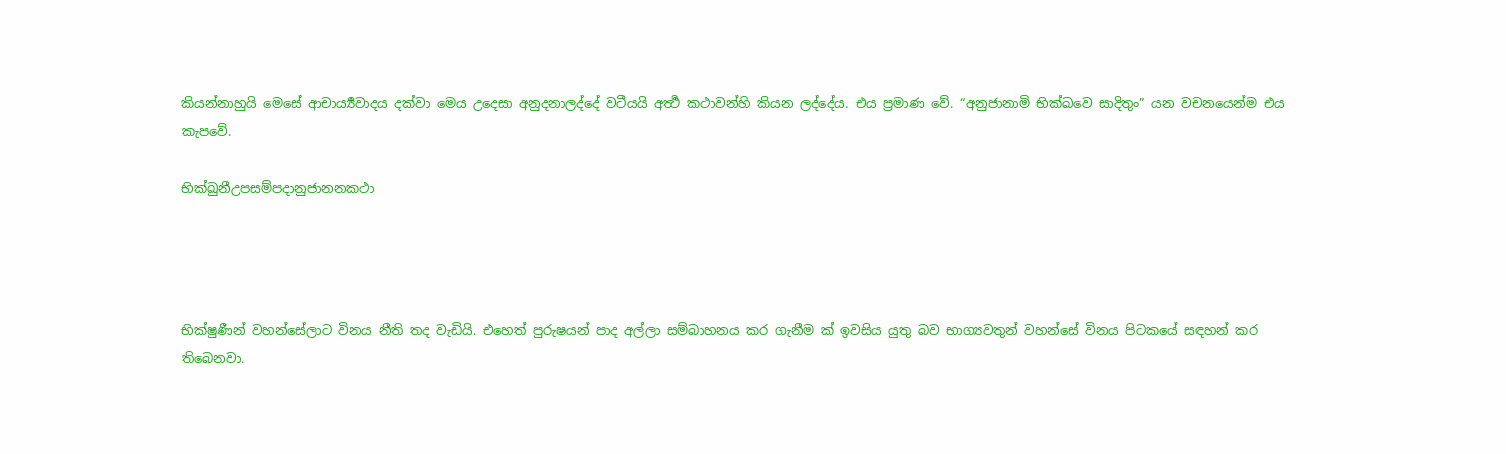කියන්නාහුයි මෙසේ ආචාර්‍ය්‍යවාදය දක්වා මෙය උදෙසා අනුදනාලද්දේ වටීයයි අර්‍ත්‍ථ කථාවන්හි කියන ලද්දේය. එය ප්‍රමාණ වේ. “අනුජානාමි භික්‍ඛවෙ සාදිතුං” යන වචනයෙන්ම එය කැපවේ.

භික්ඛුනීඋපසම්පදානුජානනකථා




භික්ෂුණීන් වහන්සේලාට විනය නීති තද වැඩියි. එහෙත් පුරුෂයන් පාද අල්ලා සම්බාහනය කර ගැනීම ක් ඉවසිය යුතු බව භාග්‍යවතුන් වහන්සේ විනය පිටකයේ සඳහන් කර තිබෙනවා.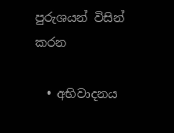පුරුශයන් විසින් කරන

  • අභිවාදනය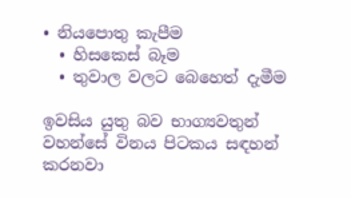• නියපොතු කැපීම
  • හිසකෙස් බෑම
  • තුවාල වලට බෙහෙත් දැමීම

ඉවසිය යුතු බව භාග්‍යවතුන් වහන්සේ විනය පිටකය සඳහන් කරනවා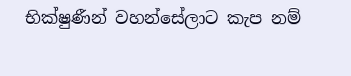භික්ෂුණීන් වහන්සේලාට කැප නම්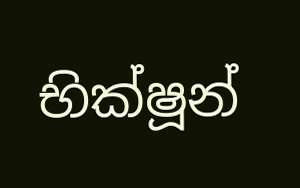භික්ෂූන්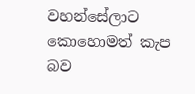වහන්සේලාට කොහොමත් කැප බව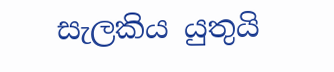සැලකිය යුතුයි